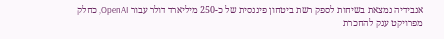אנבידיה נמצאת בשיחות לספק רשת ביטחון פיננסית של כ-250 מיליארד דולר עבור OpenAI, כחלק מפרויקט ענק להחכרת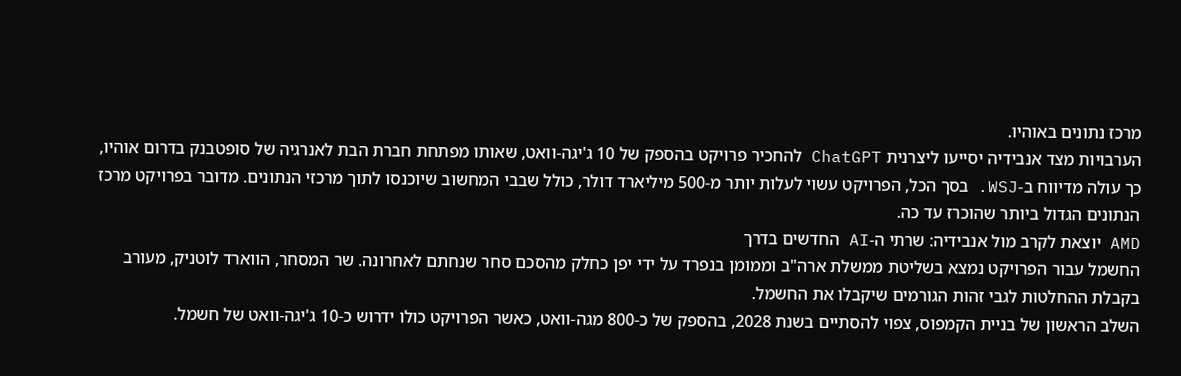מרכז נתונים באוהיו.
הערבויות מצד אנבידיה יסייעו ליצרנית ChatGPT להחכיר פרויקט בהספק של 10 ג'יגה-וואט, שאותו מפתחת חברת הבת לאנרגיה של סופטבנק בדרום אוהיו, כך עולה מדיווח ב-WSJ. בסך הכל, הפרויקט עשוי לעלות יותר מ-500 מיליארד דולר, כולל שבבי המחשוב שיוכנסו לתוך מרכזי הנתונים. מדובר בפרויקט מרכז הנתונים הגדול ביותר שהוכרז עד כה.
AMD יוצאת לקרב מול אנבידיה: שרתי ה-AI החדשים בדרך
החשמל עבור הפרויקט נמצא בשליטת ממשלת ארה"ב וממומן בנפרד על ידי יפן כחלק מהסכם סחר שנחתם לאחרונה. שר המסחר, הווארד לוטניק, מעורב בקבלת ההחלטות לגבי זהות הגורמים שיקבלו את החשמל.
השלב הראשון של בניית הקמפוס, צפוי להסתיים בשנת 2028, בהספק של כ-800 מגה-וואט, כאשר הפרויקט כולו ידרוש כ-10 ג'יגה-וואט של חשמל.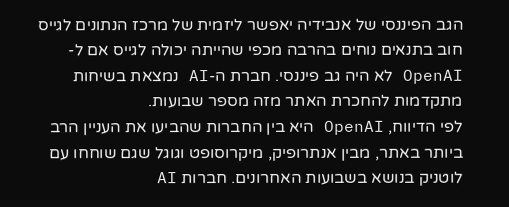הגב הפיננסי של אנבידיה יאפשר ליזמית של מרכז הנתונים לגייס חוב בתנאים נוחים בהרבה מכפי שהייתה יכולה לגייס אם ל-OpenAI לא היה גב פיננסי. חברת ה-AI נמצאת בשיחות מתקדמות להחכרת האתר מזה מספר שבועות.
לפי הדיווח, OpenAI היא בין החברות שהביעו את העניין הרב ביותר באתר, מבין אנתרופיק, מיקרוסופט וגוגל שגם שוחחו עם לוטניק בנושא בשבועות האחרונים. חברות AI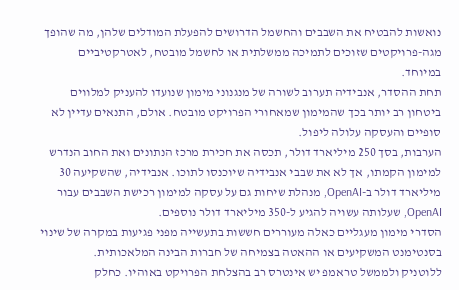נואשות להבטיח את השבבים והחשמל הדרושים להפעלת המודלים שלהן, מה שהופך מגה-פרויקטים שזוכים לתמיכה ממשלתית או לחשמל מובטח, לאטרקטיביים במיוחד.
תחת ההסדר, אנבידיה תערוב לשורה של מנגנוני מימון שנועדו להעניק למלווים ביטחון רב יותר בכך שהמימון שמאחורי הפרויקט מובטח. אולם, התנאים עדיין לא סופיים והעסקה עלולה ליפול.
הערבות, בסך 250 מיליארד דולר, תכסה את חכירת מרכז הנתונים ואת החוב הנדרש למימון הקמתו, אך לא את שבבי אנבידיה שיוכנסו לתוכו. אנבידיה, שהשקיעה 30 מיליארד דולר ב-OpenAI, מנהלת שיחות גם על עסקה למימון רכישת השבבים עבור OpenAI, שעלותה עשויה להגיע ל-350 מיליארד דולר נוספים.
הסדרי מימון מעגליים כאלה מעוררים חששות בתעשייה מפני פגיעות במקרה של שינוי בסנטימנט המשקיעים או ההאטה בצמיחה של חברות הבינה המלאכותית.
ללוטניק ולממשל טראמפ יש אינטרס רב בהצלחת הפרויקט באוהיו. כחלק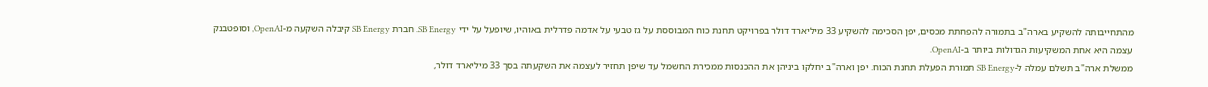מהתחייבותה להשקיע בארה"ב בתמורה להפחתת מכסים, יפן הסכימה להשקיע 33 מיליארד דולר בפרויקט תחנת כוח המבוססת על גז טבעי על אדמה פדרלית באוהיו, שיופעל על ידי SB Energy. חברת SB Energy קיבלה השקעה מ-OpenAI, וסופטבנק עצמה היא אחת המשקיעות הגדולות ביותר ב-OpenAI.
ממשלת ארה"ב תשלם עמלה ל-SB Energy תמורת הפעלת תחנת הכוח. יפן וארה"ב יחלקו ביניהן את ההכנסות ממכירת החשמל עד שיפן תחזיר לעצמה את השקעתה בסך 33 מיליארד דולר,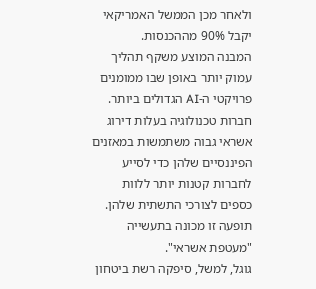ולאחר מכן הממשל האמריקאי יקבל 90% מההכנסות.
המבנה המוצע משקף תהליך עמוק יותר באופן שבו ממומנים פרויקטי ה-AI הגדולים ביותר. חברות טכנולוגיה בעלות דירוג אשראי גבוה משתמשות במאזנים הפיננסיים שלהן כדי לסייע לחברות קטנות יותר ללוות כספים לצורכי התשתית שלהן. תופעה זו מכונה בתעשייה "מעטפת אשראי".
גוגל, למשל, סיפקה רשת ביטחון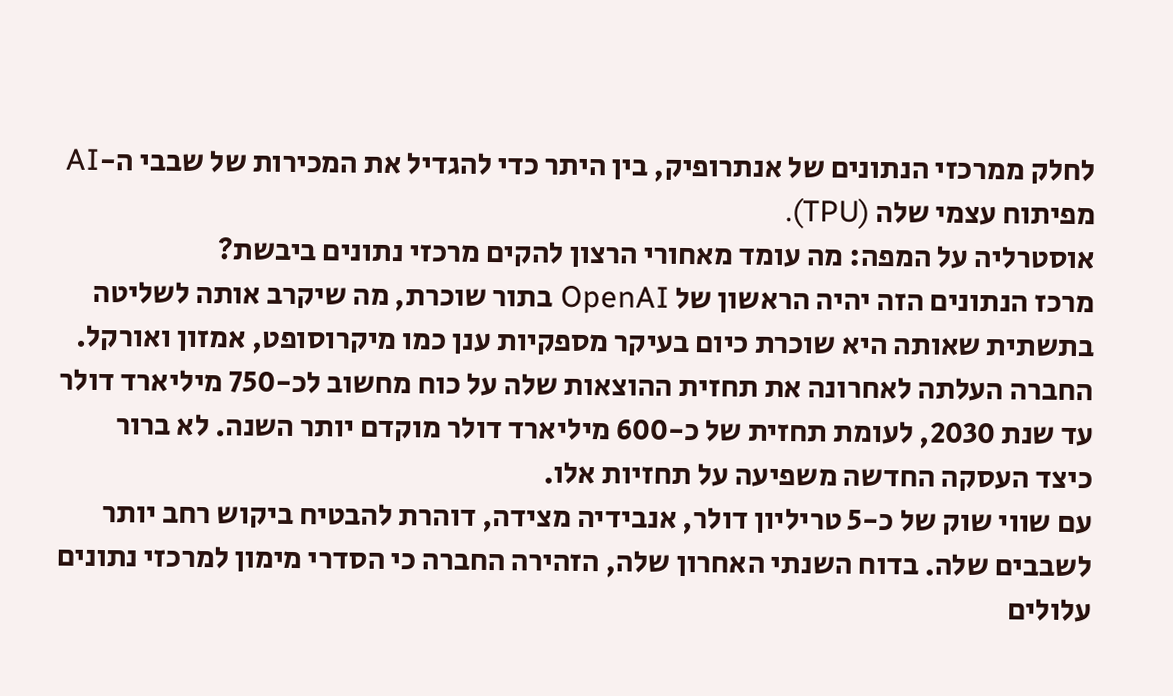לחלק ממרכזי הנתונים של אנתרופיק, בין היתר כדי להגדיל את המכירות של שבבי ה-AI מפיתוח עצמי שלה (TPU).
אוסטרליה על המפה: מה עומד מאחורי הרצון להקים מרכזי נתונים ביבשת?
מרכז הנתונים הזה יהיה הראשון של OpenAI בתור שוכרת, מה שיקרב אותה לשליטה בתשתית שאותה היא שוכרת כיום בעיקר מספקיות ענן כמו מיקרוסופט, אמזון ואורקל.
החברה העלתה לאחרונה את תחזית ההוצאות שלה על כוח מחשוב לכ-750 מיליארד דולר עד שנת 2030, לעומת תחזית של כ-600 מיליארד דולר מוקדם יותר השנה. לא ברור כיצד העסקה החדשה משפיעה על תחזיות אלו.
עם שווי שוק של כ-5 טריליון דולר, אנבידיה מצידה, דוהרת להבטיח ביקוש רחב יותר לשבבים שלה. בדוח השנתי האחרון שלה, הזהירה החברה כי הסדרי מימון למרכזי נתונים עלולים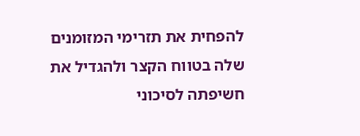להפחית את תזרימי המזומנים שלה בטווח הקצר ולהגדיל את חשיפתה לסיכוני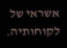אשראי של לקוחותיה.